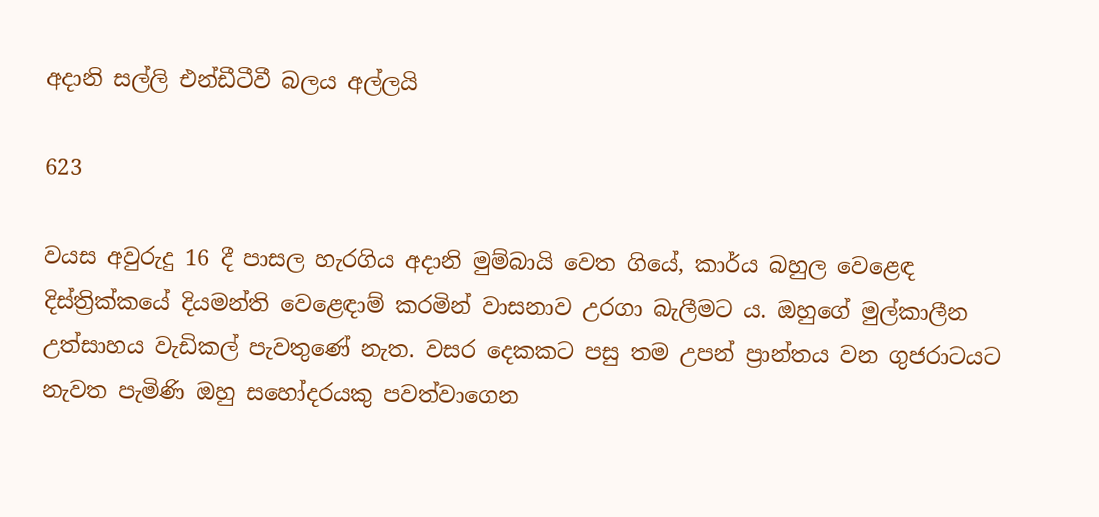අදානි සල්ලි එන්ඩීටීවී බලය අල්ලයි

623

වයස අවුරුදු 16 දී පාසල හැරගිය අදානි මුම්බායි වෙත ගියේ, කාර්ය බහුල වෙළෙඳ දිස්ත්‍රික්කයේ දියමන්ති වෙළෙඳාම් කරමින් වාසනාව උරගා බැලීමට ය. ඔහුගේ මුල්කාලීන උත්සාහය වැඩිකල් පැවතුණේ නැත. වසර දෙකකට පසු තම උපන් ප්‍රාන්තය වන ගුජරාටයට නැවත පැමිණි ඔහු සහෝදරයකු පවත්වාගෙන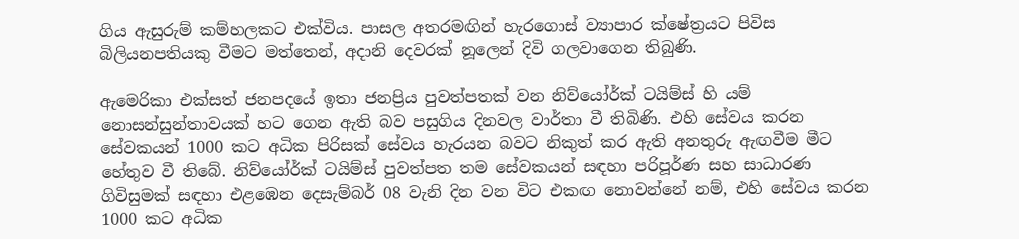ගිය ඇසුරුම් කම්හලකට එක්විය. පාසල අතරමඟින් හැරගොස් ව්‍යාපාර ක්ෂේත්‍රයට පිවිස බිලියනපතියකු වීමට මත්තෙන්, අදානි දෙවරක් නූලෙන් දිවි ගලවාගෙන තිබුණි.

ඇමෙරිකා එක්සත් ජනපදයේ ඉතා ජනප්‍රිය පුවත්පතක් වන නිව්යෝර්ක් ටයිම්ස් හි යම් නොසන්සුන්තාවයක් හට ගෙන ඇති බව පසුගිය දිනවල වාර්තා වී තිබිණි. එහි සේවය කරන සේවකයන් 1000 කට අධික පිරිසක් සේවය හැරයන බවට නිකුත් කර ඇති අනතුරු ඇඟවීම මීට හේතුව වී තිබේ. නිව්යෝර්ක් ටයිම්ස් පුවත්පත තම සේවකයන් සඳහා පරිපූර්ණ සහ සාධාරණ ගිවිසුමක් සඳහා එළඹෙන දෙසැම්බර් 08 වැනි දින වන විට එකඟ නොවන්නේ නම්, එහි සේවය කරන 1000 කට අධික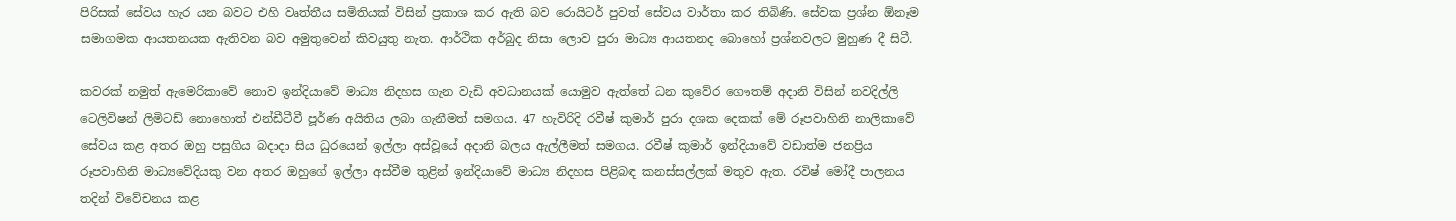පිරිසක් සේවය හැර යන බවට එහි වෘත්තීය සමිතියක් විසින් ප්‍රකාශ කර ඇති බව රොයිටර් පුවත් සේවය වාර්තා කර තිබිණි. සේවක ප්‍රශ්න ඕනෑම සමාගමක ආයතනයක ඇතිවන බව අමුතුවෙන් කිවයුතු නැත. ආර්ථික අර්බුද නිසා ලොව පුරා මාධ්‍ය ආයතනද බොහෝ ප්‍රශ්නවලට මුහුණ දී සිටී.

කවරක් නමුත් ඇමෙරිකාවේ නොව ඉන්දියාවේ මාධ්‍ය නිදහස ගැන වැඩි අවධානයක් යොමුව ඇත්තේ ධන කුවේර ගෞතම් අදානි විසින් නවදිල්ලි ටෙලිවිෂන් ලිමිටඩ් නොහොත් එන්ඩීටීවී පූර්ණ අයිතිය ලබා ගැනීමත් සමගය. 47 හැවිරිදි රවීෂ් කුමාර් පුරා දශක දෙකක් මේ රූපවාහිනි නාලිකාවේ සේවය කළ අතර ඔහු පසුගිය බදාදා සිය ධුරයෙන් ඉල්ලා අස්වූයේ අදානි බලය ඇල්ලීමත් සමගය. රවීෂ් කුමාර් ඉන්දියාවේ වඩාත්ම ජනප්‍රිය රූපවාහිනි මාධ්‍යවේදියකු වන අතර ඔහුගේ ඉල්ලා අස්වීම තුළින් ඉන්දියාවේ මාධ්‍ය නිදහස පිළිබඳ කනස්සල්ලක් මතුව ඇත. රවිෂ් මෝදී පාලනය තදින් විවේචනය කළ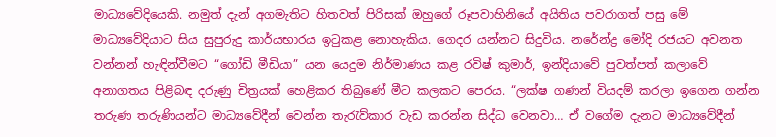මාධ්‍යවේදියෙකි. නමුත් දැන් අගමැතිට හිතවත් පිරිසක් ඔහුගේ රූපවාහිනියේ අයිතිය පවරාගත් පසු මේ මාධ්‍යවේදියාට සිය සුපුරුදු කාර්යභාරය ඉටුකළ නොහැකිය. ගෙදර යන්නට සිදුවිය. නරේන්ද්‍ර මෝදි රජයට අවනත වන්නන් හැඳින්වීමට “ගෝඩි මීඩියා” යන යෙදුම නිර්මාණය කළ රවිෂ් කුමාර්, ඉන්දියාවේ පුවත්පත් කලාවේ අනාගතය පිළිබඳ දරුණු චිත්‍රයක් හෙළිකර තිබුණේ මීට කලකට පෙරය. “ලක්ෂ ගණන් වියදම් කරලා ඉගෙන ගන්න තරුණ තරුණියන්ට මාධ්‍යවේදීන් වෙන්න තැරැව්කාර වැඩ කරන්න සිද්ධ වෙනවා… ඒ වගේම දැනට මාධ්‍යවේදීන්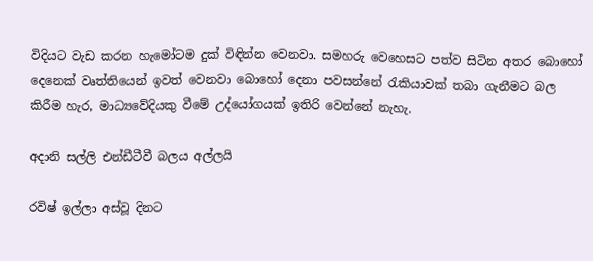විදියට වැඩ කරන හැමෝටම දුක් විඳින්න වෙනවා. සමහරු වෙහෙසට පත්ව සිටින අතර බොහෝ දෙනෙක් වෘත්තියෙන් ඉවත් වෙනවා බොහෝ දෙනා පවසන්නේ රැකියාවක් තබා ගැනීමට බල කිරීම හැර, මාධ්‍යවේදියකු වීමේ උද්යෝගයක් ඉතිරි වෙන්නේ නැහැ.

අදානි සල්ලි එන්ඩීටීවී බලය අල්ලයි

රවිෂ් ඉල්ලා අස්වූ දිනට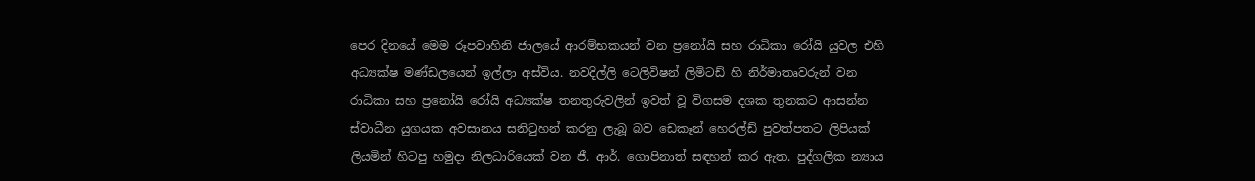පෙර දිනයේ මෙම රූපවාහිනි ජාලයේ ආරම්භකයන් වන ප්‍රනෝයි සහ රාධිකා රෝයි යුවල එහි අධ්‍යක්ෂ මණ්ඩලයෙන් ඉල්ලා අස්විය. නවදිල්ලි ටෙලිවිෂන් ලිමිටඩ් හි නිර්මාතෘවරුන් වන රාධිකා සහ ප්‍රනෝයි රෝයි අධ්‍යක්ෂ තනතුරුවලින් ඉවත් වූ විගසම දශක තුනකට ආසන්න ස්වාධීන යුගයක අවසානය සනිටුහන් කරනු ලැබූ බව ඩෙකෑන් හෙරල්ඩ් පුවත්පතට ලිපියක් ලියමින් හිටපු හමුදා නිලධාරියෙක් වන ජී. ආර්. ගොපිනාත් සඳහන් කර ඇත. පුද්ගලික න්‍යාය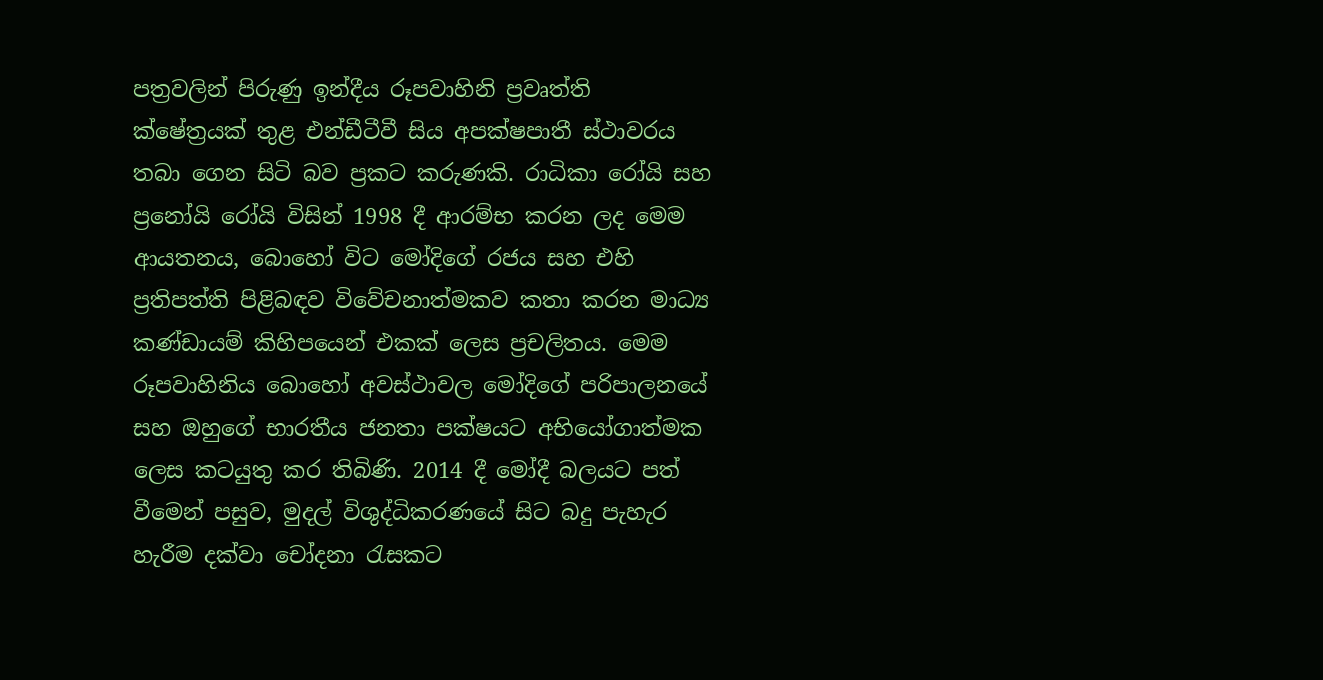පත්‍රවලින් පිරුණු ඉන්දීය රූපවාහිනි ප්‍රවෘත්ති ක්ෂේත්‍රයක් තුළ එන්ඩීටීවී සිය අපක්ෂපාතී ස්ථාවරය තබා ගෙන සිටි බව ප්‍රකට කරුණකි. රාධිකා රෝයි සහ ප්‍රනෝයි රෝයි විසින් 1998 දී ආරම්භ කරන ලද මෙම ආයතනය, බොහෝ විට මෝදිගේ රජය සහ එහි ප්‍රතිපත්ති පිළිබඳව විවේචනාත්මකව කතා කරන මාධ්‍ය කණ්ඩායම් කිහිපයෙන් එකක් ලෙස ප්‍රචලිතය. මෙම රූපවාහිනිය බොහෝ අවස්ථාවල මෝදිගේ පරිපාලනයේ සහ ඔහුගේ භාරතීය ජනතා පක්ෂයට අභියෝගාත්මක ලෙස කටයුතු කර තිබිණි. 2014 දී මෝදී බලයට පත් වීමෙන් පසුව, මුදල් විශුද්ධිකරණයේ සිට බදු පැහැර හැරීම දක්වා චෝදනා රැසකට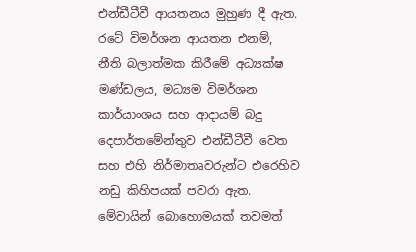එන්ඩීටීවී ආයතනය මුහුණ දී ඇත. රටේ විමර්ශන ආයතන එනම්, නීති බලාත්මක කිරීමේ අධ්‍යක්ෂ මණ්ඩලය, මධ්‍යම විමර්ශන කාර්යාංශය සහ ආදායම් බදු දෙපාර්තමේන්තුව එන්ඩීටීවී වෙත සහ එහි නිර්මාතෘවරුන්ට එරෙහිව නඩු කිහිපයක් පවරා ඇත. මේවායින් බොහොමයක් තවමත්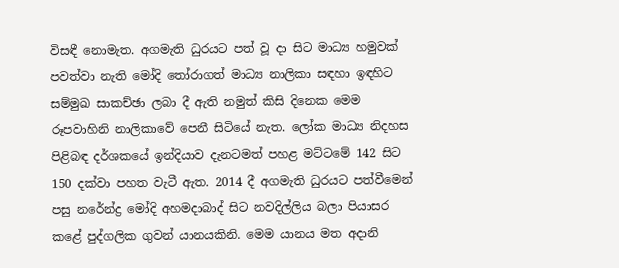විසඳී නොමැත. අගමැති ධුරයට පත් වූ දා සිට මාධ්‍ය හමුවක් පවත්වා නැති මෝදි තෝරාගත් මාධ්‍ය නාලිකා සඳහා ඉඳහිට සම්මුඛ සාකච්ඡා ලබා දී ඇති නමුත් කිසි දිනෙක මෙම රූපවාහිනි නාලිකාවේ පෙනී සිටියේ නැත. ලෝක මාධ්‍ය නිදහස පිළිබඳ දර්ශකයේ ඉන්දියාව දැනටමත් පහළ මට්ටමේ 142 සිට 150 දක්වා පහත වැටී ඇත. 2014 දී අගමැති ධුරයට පත්වීමෙන් පසු නරේන්ද්‍ර මෝදි අහමදාබාද් සිට නවදිල්ලිය බලා පියාසර කළේ පුද්ගලික ගුවන් යානයකිනි. මෙම යානය මත අදානි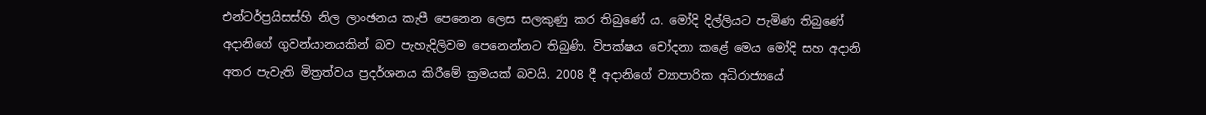එන්ටර්ප්‍රයිසස්හි නිල ලාංඡනය කැපී පෙනෙන ලෙස සලකුණු කර තිබුණේ ය. මෝදි දිල්ලියට පැමිණ තිබුණේ අදානිගේ ගුවන්යානයකින් බව පැහැදිලිවම පෙනෙන්නට තිබුණි. විපක්ෂය චෝදනා කළේ මෙය මෝදි සහ අදානි අතර පැවැති මිත්‍රත්වය ප්‍රදර්ශනය කිරීමේ ක්‍රමයක් බවයි. 2008 දී අදානිගේ ව්‍යාපාරික අධිරාජ්‍යයේ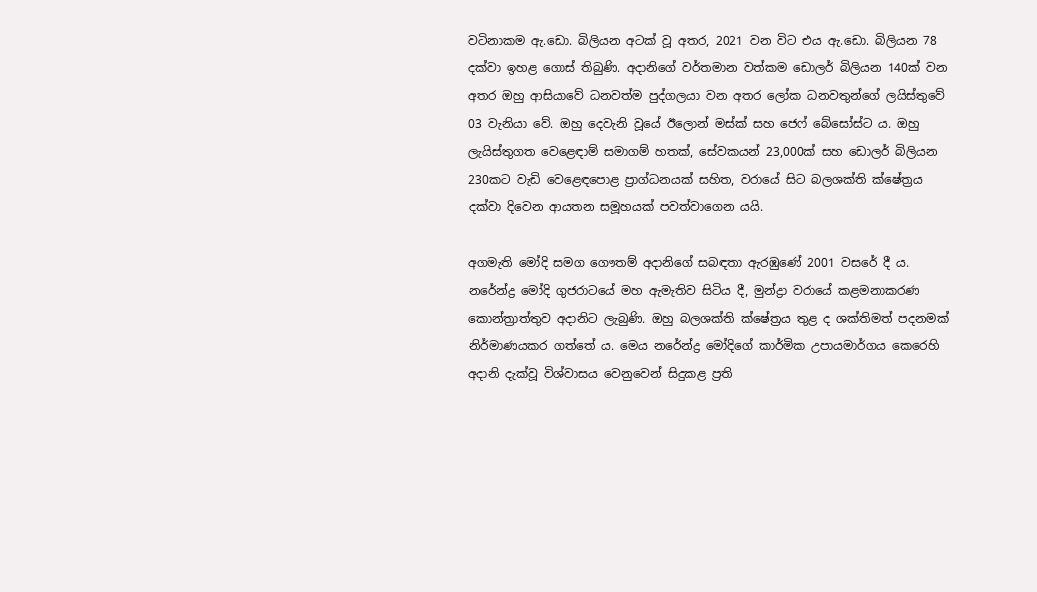වටිනාකම ඇ.ඩො. බිලියන අටක් වූ අතර, 2021 වන විට එය ඇ.ඩො. බිලියන 78 දක්වා ඉහළ ගොස් තිබුණි. අදානිගේ වර්තමාන වත්කම ඩොලර් බිලියන 140ක් වන අතර ඔහු ආසියාවේ ධනවත්ම පුද්ගලයා වන අතර ලෝක ධනවතුන්ගේ ලයිස්තුවේ 03 වැනියා වේ. ඔහු දෙවැනි වූයේ ඊලොන් මස්ක් සහ ජෙෆ් බේසෝස්ට ය. ඔහු ලැයිස්තුගත වෙළෙඳාම් සමාගම් හතක්, සේවකයන් 23,000ක් සහ ඩොලර් බිලියන 230කට වැඩි වෙළෙඳපොළ ප්‍රාග්ධනයක් සහිත, වරායේ සිට බලශක්ති ක්ෂේත්‍රය දක්වා දිවෙන ආයතන සමූහයක් පවත්වාගෙන යයි.

අගමැති මෝදි සමග ගෞතම් අදානිගේ සබඳතා ඇරඹුණේ 2001 වසරේ දී ය. නරේන්ද්‍ර මෝදි ගුජරාටයේ මහ ඇමැතිව සිටිය දී, මුන්ද්‍රා වරායේ කළමනාකරණ කොන්ත්‍රාත්තුව අදානිට ලැබුණි. ඔහු බලශක්ති ක්ෂේත්‍රය තුළ ද ශක්තිමත් පදනමක් නිර්මාණයකර ගත්තේ ය. මෙය නරේන්ද්‍ර මෝදිගේ කාර්මික උපායමාර්ගය කෙරෙහි අදානි දැක්වූ විශ්වාසය වෙනුවෙන් සිදුකළ ප්‍රති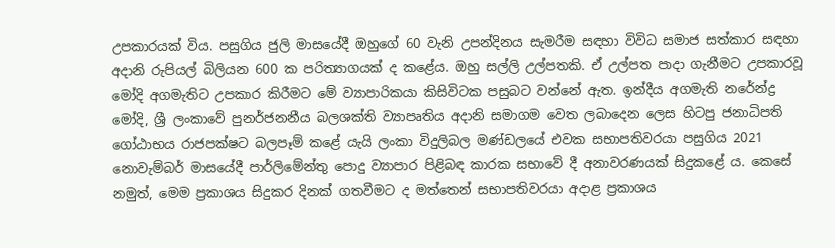උපකාරයක් විය. පසුගිය ජුලි මාසයේදී ඔහුගේ 60 වැනි උපන්දිනය සැමරීම සඳහා විවිධ සමාජ සත්කාර සඳහා අදානි රුපියල් බිලියන 600 ක පරිත්‍යාගයක් ද කළේය. ඔහු සල්ලි උල්පතකි. ඒ උල්පත පාදා ගැනීමට උපකාරවූ මෝදි අගමැතිට උපකාර කිරීමට මේ ව්‍යාපාරිකයා කිසිවිටක පසුබට වන්නේ ඇත. ඉන්දීය අගමැති නරේන්ද්‍ර මෝදි, ශ්‍රී ලංකාවේ පුනර්ජනනීය බලශක්ති ව්‍යාපෘතිය අදානි සමාගම වෙත ලබාදෙන ලෙස හිටපු ජනාධිපති ගෝඨාභය රාජපක්ෂට බලපෑම් කළේ යැයි ලංකා විදුලිබල මණ්ඩලයේ එවක සභාපතිවරයා පසුගිය 2021 නොවැම්බර් මාසයේදී පාර්ලිමේන්තු පොදු ව්‍යාපාර පිළිබඳ කාරක සභාවේ දී අනාවරණයක් සිදුකළේ ය. කෙසේ නමුත්, මෙම ප්‍රකාශය සිදුකර දිනක් ගතවීමට ද මත්තෙන් සභාපතිවරයා අදාළ ප්‍රකාශය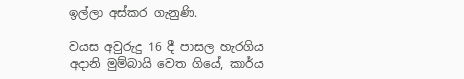ඉල්ලා අස්කර ගැනුණි.

වයස අවුරුදු 16 දී පාසල හැරගිය අදානි මුම්බායි වෙත ගියේ, කාර්ය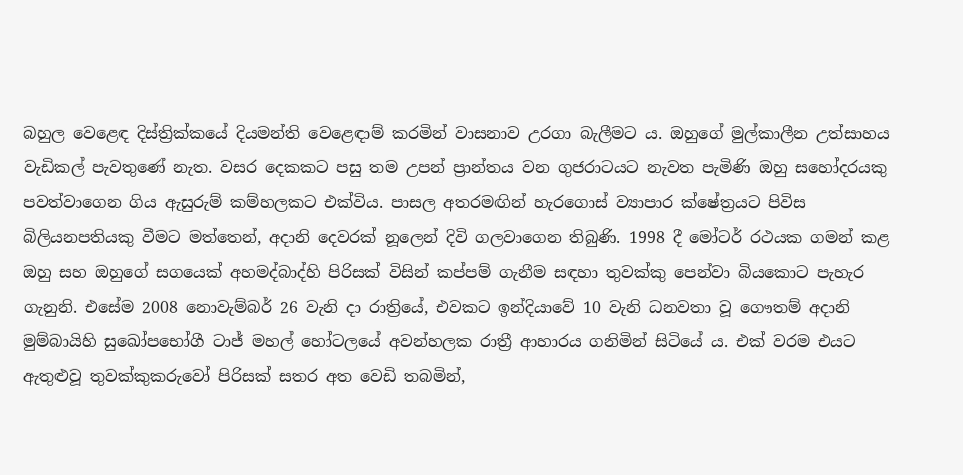බහුල වෙළෙඳ දිස්ත්‍රික්කයේ දියමන්ති වෙළෙඳාම් කරමින් වාසනාව උරගා බැලීමට ය. ඔහුගේ මුල්කාලීන උත්සාහය වැඩිකල් පැවතුණේ නැත. වසර දෙකකට පසු තම උපන් ප්‍රාන්තය වන ගුජරාටයට නැවත පැමිණි ඔහු සහෝදරයකු පවත්වාගෙන ගිය ඇසුරුම් කම්හලකට එක්විය. පාසල අතරමඟින් හැරගොස් ව්‍යාපාර ක්ෂේත්‍රයට පිවිස බිලියනපතියකු වීමට මත්තෙන්, අදානි දෙවරක් නූලෙන් දිවි ගලවාගෙන තිබුණි. 1998 දී මෝටර් රථයක ගමන් කළ ඔහු සහ ඔහුගේ සගයෙක් අහමද්බාද්හි පිරිසක් විසින් කප්පම් ගැනීම සඳහා තුවක්කු පෙන්වා බියකොට පැහැර ගැනුනි. එසේම 2008 නොවැම්බර් 26 වැනි දා රාත්‍රියේ, එවකට ඉන්දියාවේ 10 වැනි ධනවතා වූ ගෞතම් අදානි මුම්බායිහි සුඛෝපභෝගී ටාජ් මහල් හෝටලයේ අවන්හලක රාත්‍රී ආහාරය ගනිමින් සිටියේ ය. එක් වරම එයට ඇතුළුවූ තුවක්කුකරුවෝ පිරිසක් සතර අත වෙඩි තබමින්,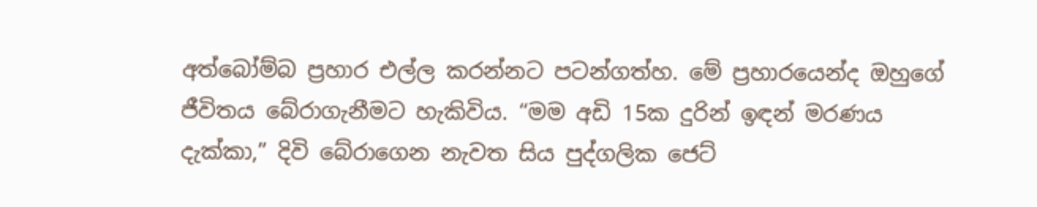අත්බෝම්බ ප්‍රහාර එල්ල කරන්නට පටන්ගත්හ. මේ ප්‍රහාරයෙන්ද ඔහුගේ ජීවිතය බේරාගැනීමට හැකිවිය. “මම අඩි 15ක දුරින් ඉඳන් මරණය දැක්කා,” දිවි බේරාගෙන නැවත සිය පුද්ගලික ජෙට්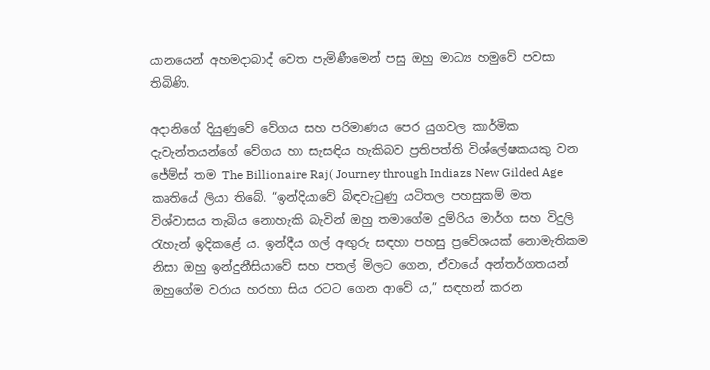යානයෙන් අහමදාබාද් වෙත පැමිණීමෙන් පසු ඔහු මාධ්‍ය හමුවේ පවසා තිබිණි.

අදානිගේ දියුණුවේ වේගය සහ පරිමාණය පෙර යුගවල කාර්මික දැවැන්තයන්ගේ වේගය හා සැසඳිය හැකිබව ප්‍රතිපත්ති විශ්ලේෂකයකු වන ජේම්ස් තම The Billionaire Raj( Journey through Indiazs New Gilded Age කෘතියේ ලියා තිබේ. “ඉන්දියාවේ බිඳවැටුණු යටිතල පහසුකම් මත විශ්වාසය තැබිය නොහැකි බැවින් ඔහු තමාගේම දුම්රිය මාර්ග සහ විදුලි රැහැන් ඉදිකළේ ය. ඉන්දීය ගල් අඟුරු සඳහා පහසු ප්‍රවේශයක් නොමැතිකම නිසා ඔහු ඉන්දුනීසියාවේ සහ පතල් මිලට ගෙන, ඒවායේ අන්තර්ගතයන් ඔහුගේම වරාය හරහා සිය රටට ගෙන ආවේ ය,” සඳහන් කරන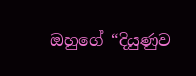ඔහුගේ “දියුණුව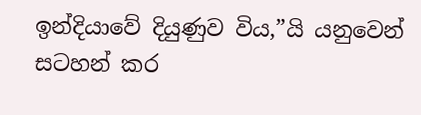ඉන්දියාවේ දියුණුව විය,”යි යනුවෙන් සටහන් කර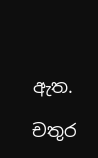ඇත.

චතුර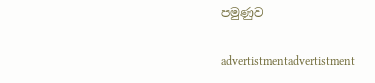පමුණුව

advertistmentadvertistment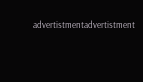advertistmentadvertistment